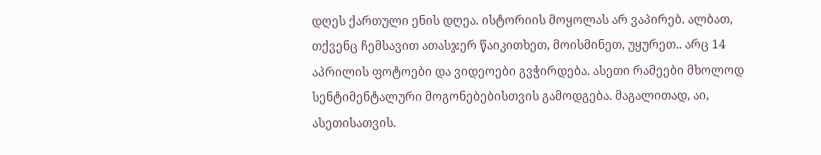დღეს ქართული ენის დღეა. ისტორიის მოყოლას არ ვაპირებ. ალბათ, თქვენც ჩემსავით ათასჯერ წაიკითხეთ, მოისმინეთ, უყურეთ.. არც 14 აპრილის ფოტოები და ვიდეოები გვჭირდება. ასეთი რამეები მხოლოდ სენტიმენტალური მოგონებებისთვის გამოდგება. მაგალითად, აი, ასეთისათვის.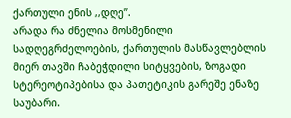ქართული ენის ,,დღე”.
არადა რა ძნელია მოსმენილი სადღეგრძელოების, ქართულის მასწავლებლის მიერ თავში ჩაბეჭდილი სიტყვების, ზოგადი სტერეოტიპებისა და პათეტიკის გარეშე ენაზე საუბარი.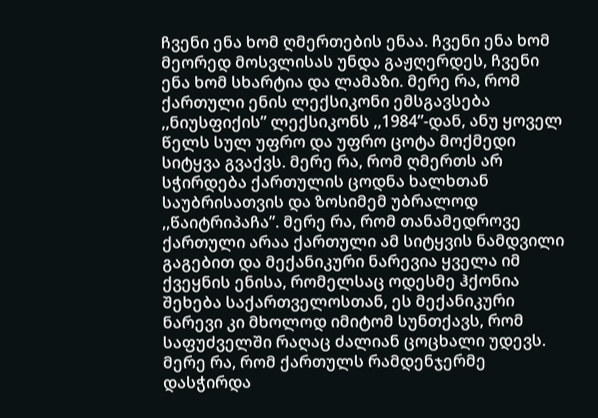ჩვენი ენა ხომ ღმერთების ენაა. ჩვენი ენა ხომ მეორედ მოსვლისას უნდა გაჟღერდეს, ჩვენი ენა ხომ სხარტია და ლამაზი. მერე რა, რომ ქართული ენის ლექსიკონი ემსგავსება ,,ნიუსფიქის” ლექსიკონს ,,1984”-დან, ანუ ყოველ წელს სულ უფრო და უფრო ცოტა მოქმედი სიტყვა გვაქვს. მერე რა, რომ ღმერთს არ სჭირდება ქართულის ცოდნა ხალხთან საუბრისათვის და ზოსიმემ უბრალოდ ,,წაიტრიპაჩა”. მერე რა, რომ თანამედროვე ქართული არაა ქართული ამ სიტყვის ნამდვილი გაგებით და მექანიკური ნარევია ყველა იმ ქვეყნის ენისა, რომელსაც ოდესმე ჰქონია შეხება საქართველოსთან, ეს მექანიკური ნარევი კი მხოლოდ იმიტომ სუნთქავს, რომ საფუძველში რაღაც ძალიან ცოცხალი უდევს. მერე რა, რომ ქართულს რამდენჯერმე დასჭირდა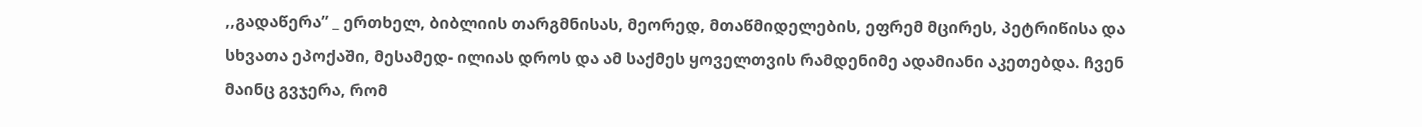,,გადაწერა” _ ერთხელ, ბიბლიის თარგმნისას, მეორედ, მთაწმიდელების, ეფრემ მცირეს, პეტრიწისა და სხვათა ეპოქაში, მესამედ- ილიას დროს და ამ საქმეს ყოველთვის რამდენიმე ადამიანი აკეთებდა. ჩვენ მაინც გვჯერა, რომ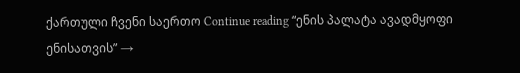ქართული ჩვენი საერთო Continue reading “ენის პალატა ავადმყოფი ენისათვის” →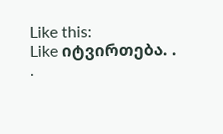Like this:
Like იტვირთება. . .